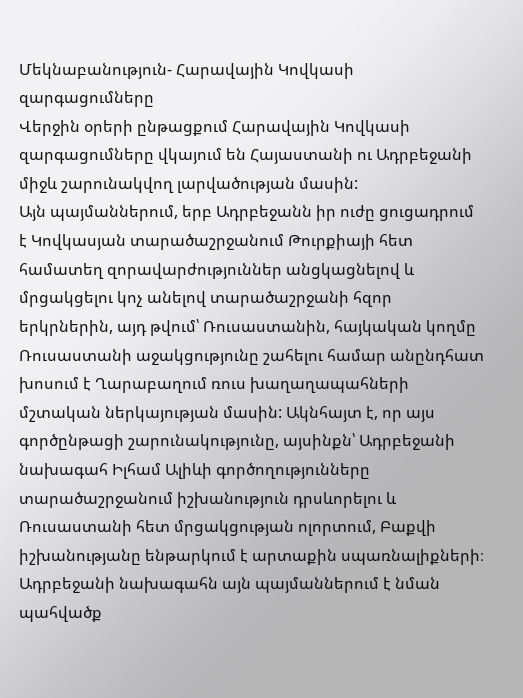Մեկնաբանություն- Հարավային Կովկասի զարգացումները
Վերջին օրերի ընթացքում Հարավային Կովկասի զարգացումները վկայում են Հայաստանի ու Ադրբեջանի միջև շարունակվող լարվածության մասին:
Այն պայմաններում, երբ Ադրբեջանն իր ուժը ցուցադրում է Կովկասյան տարածաշրջանում Թուրքիայի հետ համատեղ զորավարժություններ անցկացնելով և մրցակցելու կոչ անելով տարածաշրջանի հզոր երկրներին, այդ թվում՝ Ռուսաստանին, հայկական կողմը Ռուսաստանի աջակցությունը շահելու համար անընդհատ խոսում է Ղարաբաղում ռուս խաղաղապահների մշտական ներկայության մասին: Ակնհայտ է, որ այս գործընթացի շարունակությունը, այսինքն՝ Ադրբեջանի նախագահ Իլհամ Ալիևի գործողությունները տարածաշրջանում իշխանություն դրսևորելու և Ռուսաստանի հետ մրցակցության ոլորտում, Բաքվի իշխանությանը ենթարկում է արտաքին սպառնալիքների։ Ադրբեջանի նախագահն այն պայմաններում է նման պահվածք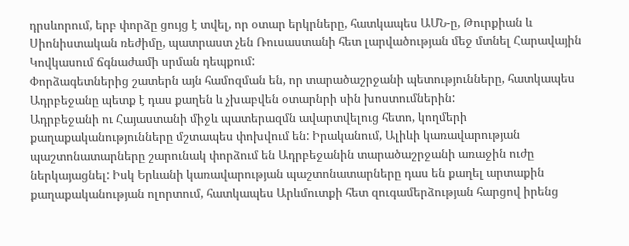դրսևորում, երբ փորձը ցույց է տվել, որ օտար երկրները, հատկապես ԱՄՆ-ը, Թուրքիան և Սիոնիստական ռեժիմը, պատրաստ չեն Ռուսաստանի հետ լարվածության մեջ մտնել Հարավային Կովկասում ճգնաժամի սրման դեպքում:
Փորձագետներից շատերն այն համոզման են, որ տարածաշրջանի պետությունները, հատկապես Ադրբեջանը պետք է դաս քաղեն և չխաբվեն օտարնրի սին խոստումներին:
Ադրբեջանի ու Հայաստանի միջև պատերազմն ավարտվելուց հետո, կողմերի քաղաքականությունները մշտապես փոխվում են: Իրականում, Ալիևի կառավարության պաշտոնատարները շարունակ փորձում են Ադրբեջանին տարածաշրջանի առաջին ուժը ներկայացնել: Իսկ Երևանի կառավարության պաշտոնատարները դաս են քաղել արտաքին քաղաքականության ոլորտում, հատկապես Արևմուտքի հետ զուգամերձության հարցով իրենց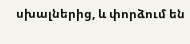սխալներից, և փորձում են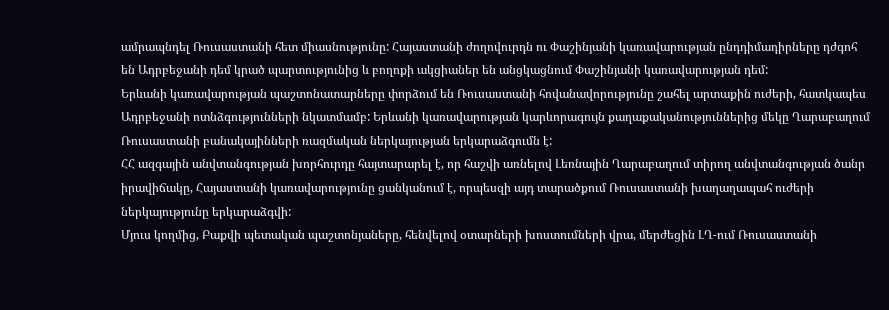ամրապնդել Ռուսաստանի հետ միասնությունը: Հայաստանի ժողովուրդն ու Փաշինյանի կառավարության ընդդիմադիրները դժգոհ են Ադրբեջանի դեմ կրած պարտությունից և բողոքի ակցիաներ են անցկացնում Փաշինյանի կառավարության դեմ:
Երևանի կառավարության պաշտոնատարները փորձում են Ռուսաստանի հովանավորությունը շահել արտաքին ուժերի, հատկապես Ադրբեջանի ոտնձգությունների նկատմամբ: Երևանի կառավարության կարևորագույն քաղաքականություններից մեկը Ղարաբաղում Ռուսաստանի բանակայինների ռազմական ներկայության երկարաձգումն է:
ՀՀ ազգային անվտանգության խորհուրդը հայտարարել է, որ հաշվի առնելով Լեռնային Ղարաբաղում տիրող անվտանգության ծանր իրավիճակը, Հայաստանի կառավարությունը ցանկանում է, որպեսզի այդ տարածքում Ռուսաստանի խաղաղապահ ուժերի ներկայությունը երկարաձգվի:
Մյուս կողմից, Բաքվի պետական պաշտոնյաները, հենվելով օտարների խոստումների վրա, մերժեցին ԼՂ-ում Ռուսաստանի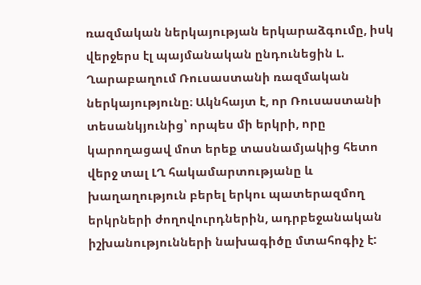ռազմական ներկայության երկարաձգումը, իսկ վերջերս էլ պայմանական ընդունեցին Լ. Ղարաբաղում Ռուսաստանի ռազմական ներկայությունը։ Ակնհայտ է, որ Ռուսաստանի տեսանկյունից՝ որպես մի երկրի, որը կարողացավ մոտ երեք տասնամյակից հետո վերջ տալ ԼՂ հակամարտությանը և խաղաղություն բերել երկու պատերազմող երկրների ժողովուրդներին, ադրբեջանական իշխանությունների նախագիծը մտահոգիչ է: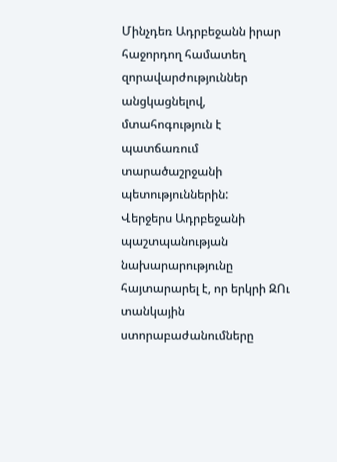Մինչդեռ Ադրբեջանն իրար հաջորդող համատեղ զորավարժություններ անցկացնելով, մտահոգություն է պատճառում տարածաշրջանի պետություններին:
Վերջերս Ադրբեջանի պաշտպանության նախարարությունը հայտարարել է, որ երկրի ԶՈւ տանկային ստորաբաժանումները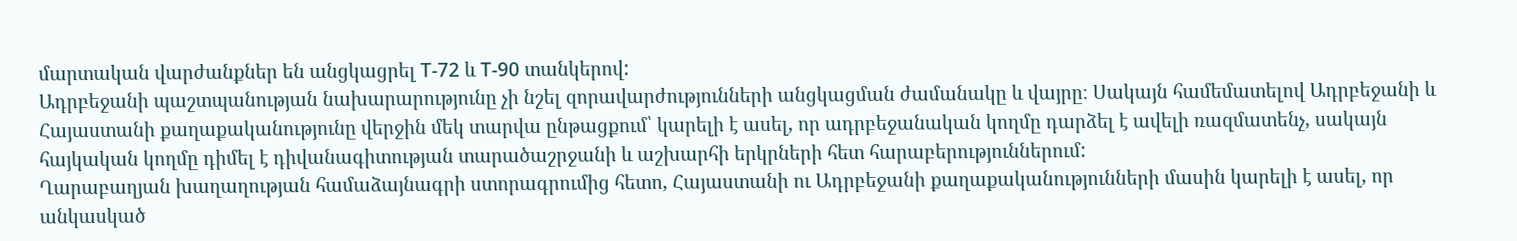մարտական վարժանքներ են անցկացրել Т-72 և Т-90 տանկերով:
Ադրբեջանի պաշտպանության նախարարությունը չի նշել զորավարժությունների անցկացման ժամանակը և վայրը։ Սակայն համեմատելով Ադրբեջանի և Հայաստանի քաղաքականությունը վերջին մեկ տարվա ընթացքում՝ կարելի է ասել, որ ադրբեջանական կողմը դարձել է ավելի ռազմատենչ, սակայն հայկական կողմը դիմել է դիվանագիտության տարածաշրջանի և աշխարհի երկրների հետ հարաբերություններում:
Ղարաբաղյան խաղաղության համաձայնագրի ստորագրումից հետո, Հայաստանի ու Ադրբեջանի քաղաքականությունների մասին կարելի է ասել, որ անկասկած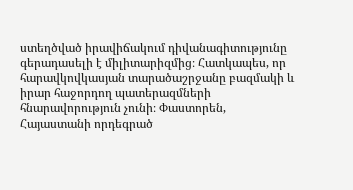ստեղծված իրավիճակում դիվանագիտությունը գերադասելի է միլիտարիզմից։ Հատկապես, որ հարավկովկասյան տարածաշրջանը բազմակի և իրար հաջորդող պատերազմների հնարավորություն չունի։ Փաստորեն, Հայաստանի որդեգրած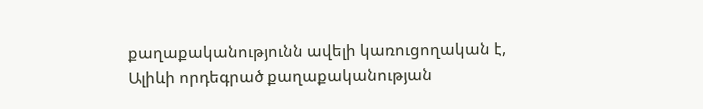քաղաքականությունն ավելի կառուցողական է, Ալիևի որդեգրած քաղաքականության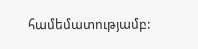համեմատությամբ: